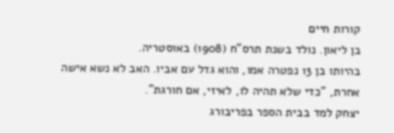קורות חיים
בן ליאון. נולד בשנת תרס"ח (1908) באוסטריה.
בהיותו בן 13 נפטרה אמו, והוא גדל עם אביו. האב לא נשא אישה אחרת, "כדי שלא תהיה לו, לאיזי, אם חורגת".
יצחק למד בבית הספר בפריבורג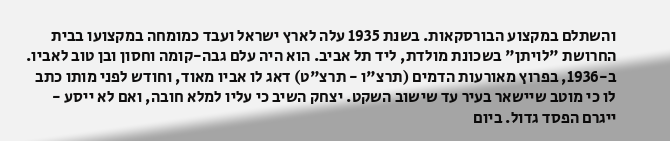והשתלם במקצוע הבורסקאות. בשנת 1935 עלה לארץ ישראל ועבד כמומחה במקצועו בבית החרושת "לויתן" בשכונת מולדת, ליד תל אביב. הוא היה עלם גבה-קומה וחסון ובן טוב לאביו.
ב-1936, בפרוץ מאורעות הדמים (תרצ"ו - תרצ"ט) דאג לו אביו מאוד, וחודש לפני מותו כתב לו כי מוטב שיישאר בעיר עד שישוב השקט. יצחק השיב כי עליו למלא חובה, ואם לא ייסע - ייגרם הפסד גדול. ביום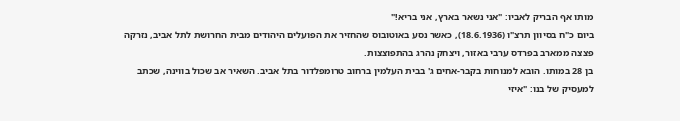מותו אף הבריק לאביו: "אני נשאר בארץ, אני בריא!"
ביום כ"ח בסיוון תרצ"ו (18.6.1936), כאשר נסע באוטובוס שהחזיר את הפועלים היהודים מבית החרושת לתל אביב, נזרקה פצצה ממארב בפרדס ערבי באזור, ויצחק נהרג בהתפוצצות.
בן 28 במותו. הובא למנוחות בקבר-אחים ג' בבית העלמין ברחוב טרומפלדור בתל אביב. השאיר אב שכול בווינה, שכתב למעסיק של בנו: "איזי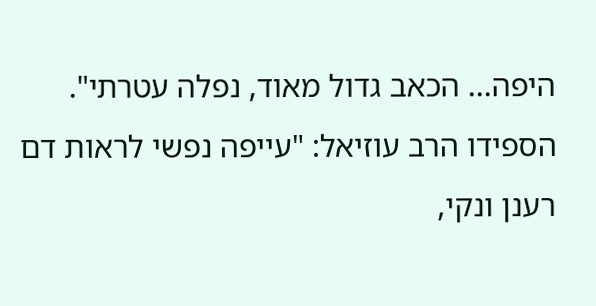היפה... הכאב גדול מאוד, נפלה עטרתי".
הספידו הרב עוזיאל: "עייפה נפשי לראות דם רענן ונקי,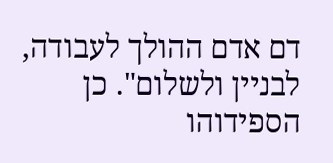דם אדם ההולך לעבודה, לבניין ולשלום". כן הספידוהו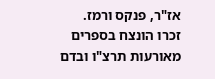אז"ר, פנקס ורמז.
זכרו הונצח בספרים מאורעות תרצ"ו ובדם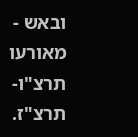ובאש - מאורעו תרצ"ו- תרצ"ז.